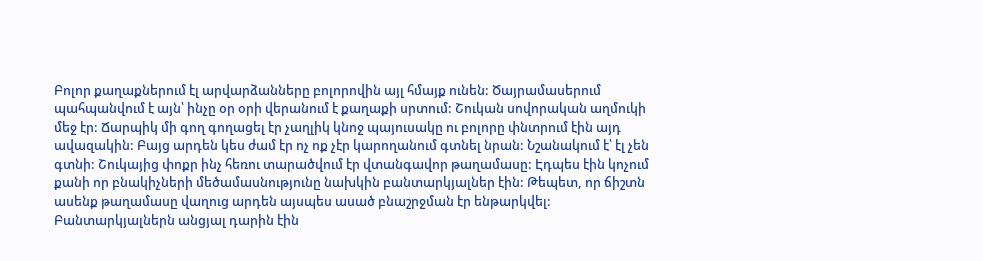Բոլոր քաղաքներում էլ արվարձանները բոլորովին այլ հմայք ունեն: Ծայրամասերում պահպանվում է այն՝ ինչը օր օրի վերանում է քաղաքի սրտում: Շուկան սովորական աղմուկի մեջ էր: Ճարպիկ մի գող գողացել էր չաղլիկ կնոջ պայուսակը ու բոլորը փնտրում էին այդ ավազակին: Բայց արդեն կես ժամ էր ոչ ոք չէր կարողանում գտնել նրան: Նշանակում է՝ էլ չեն գտնի: Շուկայից փոքր ինչ հեռու տարածվում էր վտանգավոր թաղամասը: Էդպես էին կոչում քանի որ բնակիչների մեծամասնությունը նախկին բանտարկյալներ էին: Թեպետ, որ ճիշտն ասենք թաղամասը վաղուց արդեն այսպես ասած բնաշրջման էր ենթարկվել: Բանտարկյալներն անցյալ դարին էին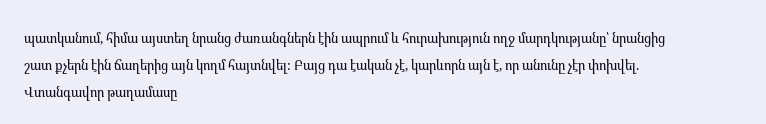պատկանում, հիմա այստեղ նրանց ժառանգներն էին ապրում և հուրախություն ողջ մարդկությանը՝ նրանցից շատ քչերն էին ճաղերից այն կողմ հայտնվել: Բայց դա էական չէ, կարևորն այն է, որ անունը չէր փոխվել. Վտանգավոր թաղամասը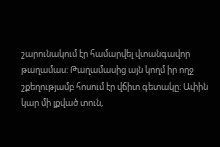շարունակում էր համարվել վտանգավոր թաղամաս: Թաղամասից այն կողմ իր ողջ շքեղությամբ հոսում էր վճիտ գետակը: Ափին կար մի լքված տուն,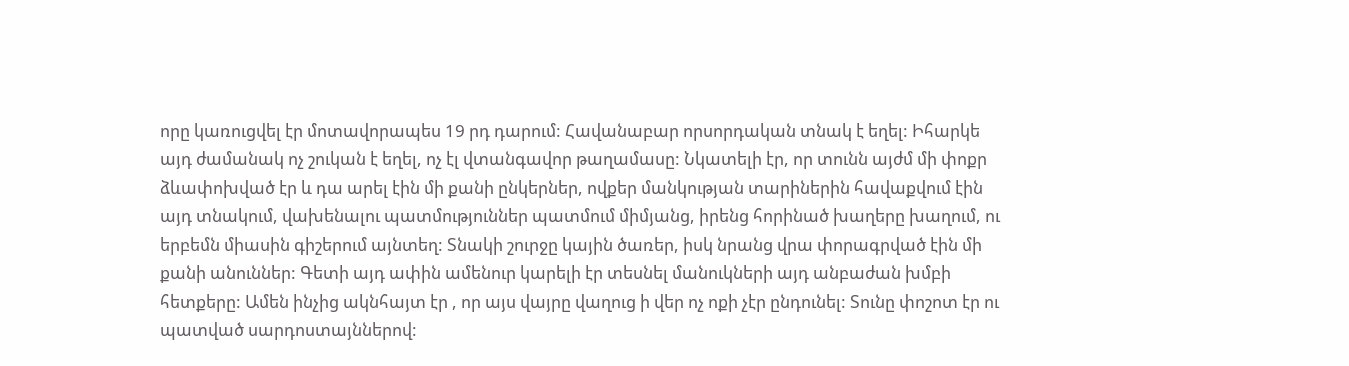որը կառուցվել էր մոտավորապես 19 րդ դարում: Հավանաբար որսորդական տնակ է եղել: Իհարկե այդ ժամանակ ոչ շուկան է եղել, ոչ էլ վտանգավոր թաղամասը: Նկատելի էր, որ տունն այժմ մի փոքր ձևափոխված էր և դա արել էին մի քանի ընկերներ, ովքեր մանկության տարիներին հավաքվում էին այդ տնակում, վախենալու պատմություններ պատմում միմյանց, իրենց հորինած խաղերը խաղում, ու երբեմն միասին գիշերում այնտեղ: Տնակի շուրջը կային ծառեր, իսկ նրանց վրա փորագրված էին մի քանի անուններ: Գետի այդ ափին ամենուր կարելի էր տեսնել մանուկների այդ անբաժան խմբի հետքերը: Ամեն ինչից ակնհայտ էր , որ այս վայրը վաղուց ի վեր ոչ ոքի չէր ընդունել: Տունը փոշոտ էր ու պատված սարդոստայններով: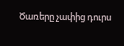Ծառերը չափից դուրս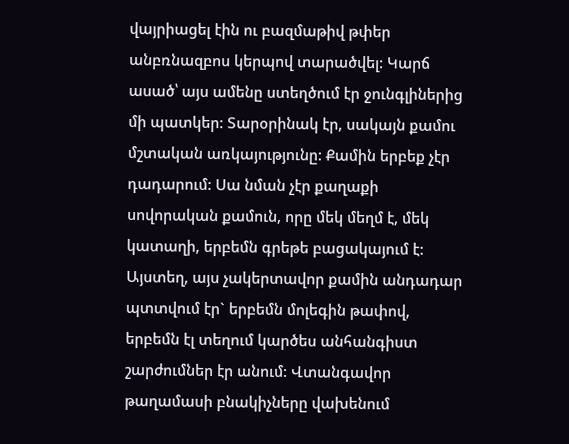վայրիացել էին ու բազմաթիվ թփեր անբռնազբոս կերպով տարածվել: Կարճ ասած՝ այս ամենը ստեղծում էր ջունգլիներից մի պատկեր: Տարօրինակ էր, սակայն քամու մշտական առկայությունը: Քամին երբեք չէր դադարում: Սա նման չէր քաղաքի սովորական քամուն, որը մեկ մեղմ է, մեկ կատաղի, երբեմն գրեթե բացակայում է: Այստեղ, այս չակերտավոր քամին անդադար պտտվում էր` երբեմն մոլեգին թափով, երբեմն էլ տեղում կարծես անհանգիստ շարժումներ էր անում: Վտանգավոր թաղամասի բնակիչները վախենում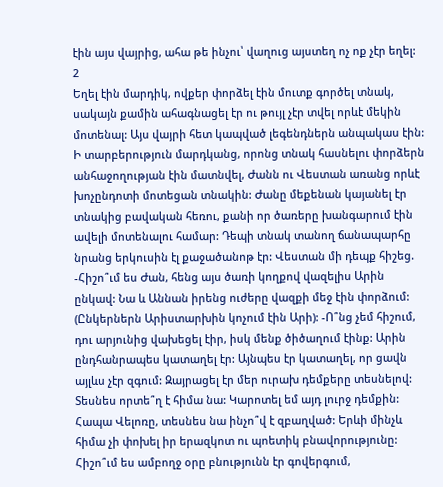էին այս վայրից, ահա թե ինչու՝ վաղուց այստեղ ոչ ոք չէր եղել:
2
Եղել էին մարդիկ, ովքեր փորձել էին մուտք գործել տնակ, սակայն քամին ահագնացել էր ու թույլ չէր տվել որևէ մեկին մոտենալ: Այս վայրի հետ կապված լեգենդներն անպակաս էին: Ի տարբերություն մարդկանց, որոնց տնակ հասնելու փորձերն անհաջողության էին մատնվել, Ժանն ու Վեստան առանց որևէ խոչընդոտի մոտեցան տնակին: Ժանը մեքենան կայանել էր տնակից բավական հեռու, քանի որ ծառերը խանգարում էին ավելի մոտենալու համար: Դեպի տնակ տանող ճանապարհը նրանց երկուսին էլ քաջածանոթ էր: Վեստան մի դեպք հիշեց. -Հիշո՞ւմ ես Ժան, հենց այս ծառի կողքով վազելիս Արին ընկավ: Նա և Աննան իրենց ուժերը վազքի մեջ էին փորձում: (Ընկերներն Արիստարխին կոչում էին Արի): -Ո՞նց չեմ հիշում, դու արյունից վախեցել էիր, իսկ մենք ծիծաղում էինք: Արին ընդհանրապես կատաղել էր: Այնպես էր կատաղել, որ ցավն այլևս չէր զգում: Զայրացել էր մեր ուրախ դեմքերը տեսնելով: Տեսնես որտե՞ղ է հիմա նա: Կարոտել եմ այդ լուրջ դեմքին: Հապա Վելոռը, տեսնես նա ինչո՞վ է զբաղված: Երևի մինչև հիմա չի փոխել իր երազկոտ ու պոետիկ բնավորությունը: Հիշո՞ւմ ես ամբողջ օրը բնությունն էր գովերգում,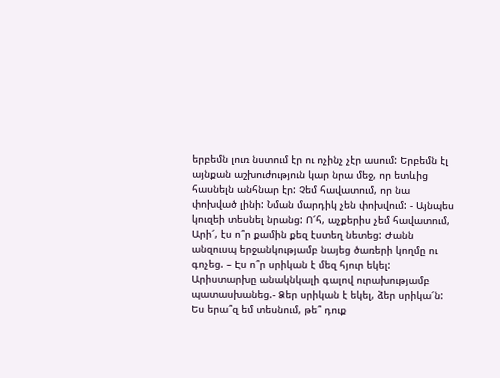երբեմն լուռ նստում էր ու ոչինչ չէր ասում: Երբեմն էլ այնքան աշխուժություն կար նրա մեջ, որ ետևից հասնելն անհնար էր: Չեմ հավատում, որ նա փոխված լինի: Նման մարդիկ չեն փոխվում: - Այնպես կուզեի տեսնել նրանց: Ո՜հ, աչքերիս չեմ հավատում, Արի՜, էս ո՞ր քամին քեզ էստեղ նետեց: Ժանն անզուսպ երջանկությամբ նայեց ծառերի կողմը ու գոչեց. – Էս ո՞ր սրիկան է մեզ հյուր եկել: Արիստարխը անակնկալի գալով ուրախությամբ պատասխանեց.- Ձեր սրիկան է եկել, ձեր սրիկա՜ն: Ես երա՞զ եմ տեսնում, թե՞ դուք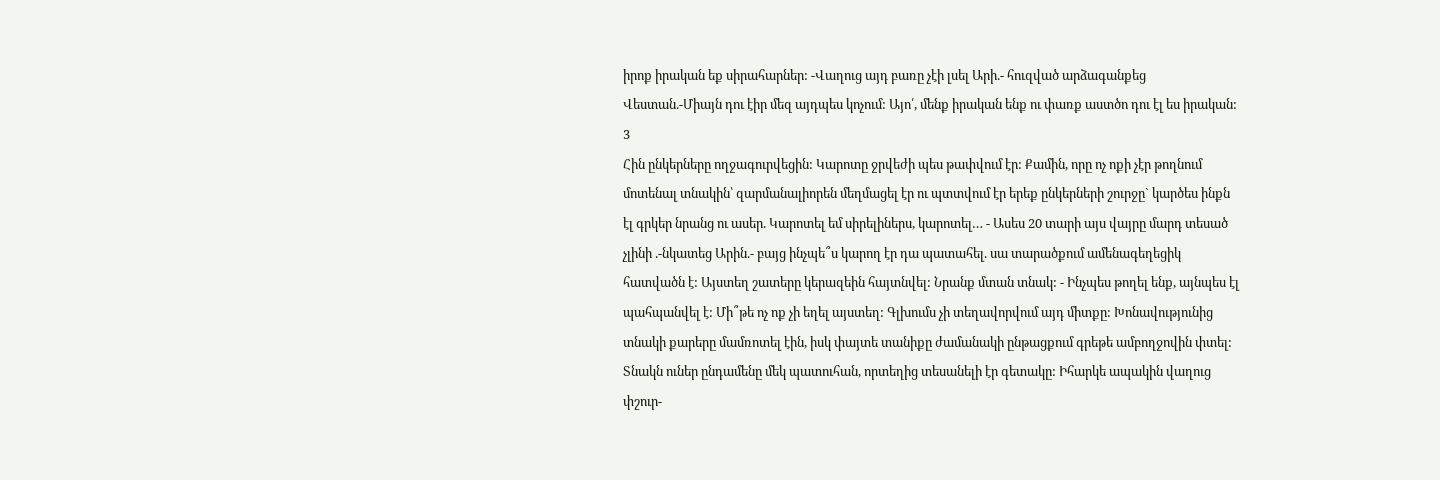իրոք իրական եք սիրահարներ: -Վաղուց այդ բառը չէի լսել Արի.- հուզված արձագանքեց Վեստան.-Միայն դու էիր մեզ այդպես կոչում: Այո՛, մենք իրական ենք ու փառք աստծո դու էլ ես իրական:
3
Հին ընկերները ողջագուրվեցին: Կարոտը ջրվեժի պես թափվում էր: Քամին, որը ոչ ոքի չէր թողնում մոտենալ տնակին՝ զարմանալիորեն մեղմացել էր ու պտտվում էր երեք ընկերների շուրջը` կարծես ինքն էլ գրկեր նրանց ու ասեր. Կարոտել եմ սիրելիներս, կարոտել… - Ասես 20 տարի այս վայրը մարդ տեսած չլինի .-նկատեց Արին.- բայց ինչպե՞ս կարող էր դա պատահել. սա տարածքում ամենագեղեցիկ հատվածն է: Այստեղ շատերը կերազեին հայտնվել: Նրանք մտան տնակ: - Ինչպես թողել ենք, այնպես էլ պահպանվել է: Մի՞թե ոչ ոք չի եղել այստեղ: Գլխումս չի տեղավորվում այդ միտքը: Խոնավությունից տնակի քարերը մամռոտել էին, իսկ փայտե տանիքը ժամանակի ընթացքում գրեթե ամբողջովին փտել: Տնակն ուներ ընդամենը մեկ պատուհան, որտեղից տեսանելի էր գետակը: Իհարկե ապակին վաղուց փշուր-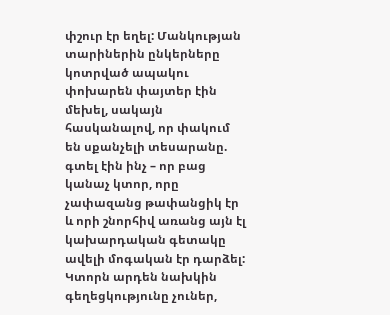փշուր էր եղել: Մանկության տարիներին ընկերները կոտրված ապակու փոխարեն փայտեր էին մեխել, սակայն հասկանալով, որ փակում են սքանչելի տեսարանը. գտել էին ինչ – որ բաց կանաչ կտոր, որը չափազանց թափանցիկ էր և որի շնորհիվ առանց այն էլ կախարդական գետակը ավելի մոգական էր դարձել: Կտորն արդեն նախկին գեղեցկությունը չուներ,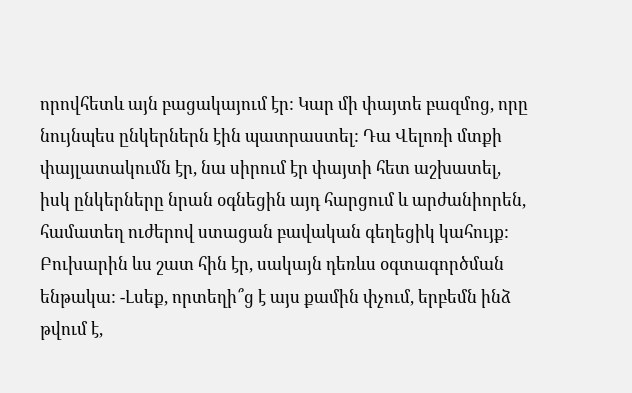որովհետև այն բացակայում էր: Կար մի փայտե բազմոց, որը նույնպես ընկերներն էին պատրաստել: Դա Վելոռի մտքի փայլատակումն էր, նա սիրում էր փայտի հետ աշխատել, իսկ ընկերները նրան օգնեցին այդ հարցում և արժանիորեն, համատեղ ուժերով ստացան բավական գեղեցիկ կահույք: Բուխարին ևս շատ հին էր, սակայն դեռևս օգտագործման ենթակա: -Լսեք, որտեղի՞ց է այս քամին փչում, երբեմն ինձ թվում է,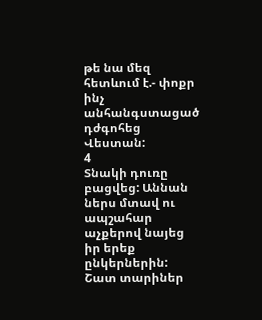թե նա մեզ հետևում է.- փոքր ինչ անհանգստացած դժգոհեց Վեստան:
4
Տնակի դուռը բացվեց: Աննան ներս մտավ ու ապշահար աչքերով նայեց իր երեք ընկերներին: Շատ տարիներ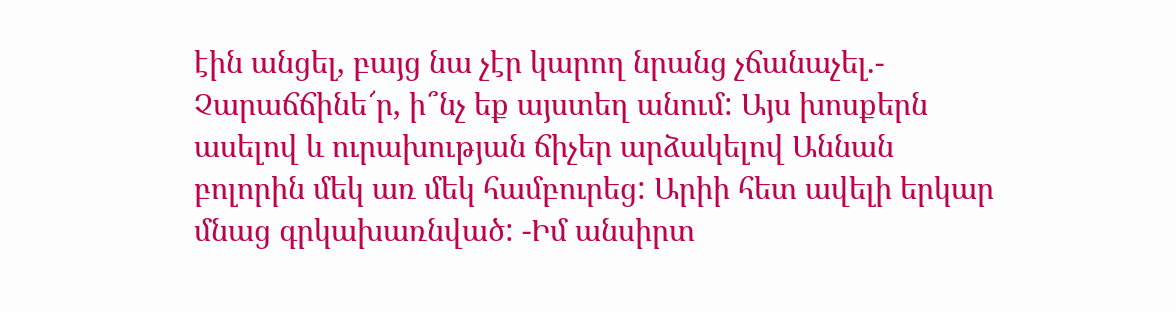էին անցել, բայց նա չէր կարող նրանց չճանաչել.- Չարաճճինե՜ր, ի՞նչ եք այստեղ անում: Այս խոսքերն ասելով և ուրախության ճիչեր արձակելով Աննան բոլորին մեկ առ մեկ համբուրեց: Արիի հետ ավելի երկար մնաց գրկախառնված: -Իմ անսիրտ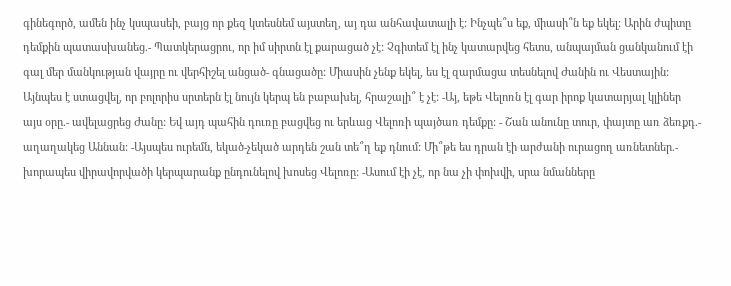գինեգործ, ամեն ինչ կսպասեի, բայց որ քեզ կտեսնեմ այստեղ, այ դա անհավատալի է: Ինչպե՞ս եք, միասի՞ն եք եկել: Արին ժպիտը դեմքին պատասխանեց.- Պատկերացրու, որ իմ սիրտն էլ քարացած չէ: Չգիտեմ էլ ինչ կատարվեց հետս, անպայման ցանկանում էի գալ մեր մանկության վայրը ու վերհիշել անցած- գնացածը: Միասին չենք եկել, ես էլ զարմացա տեսնելով Ժանին ու Վեստային: Այնպես է ստացվել, որ բոլորիս սրտերն էլ նույն կերպ են բաբախել, հրաշալի՞ է չէ: -Այ, եթե Վելոռն էլ գար իրոք կատարյալ կլիներ այս օրը.- ավելացրեց Ժանը: Եվ այդ պահին դուռը բացվեց ու երևաց Վելոռի պայծառ դեմքը: - Շան անունը տուր, փայտը առ ձեռքդ.- աղաղակեց Աննան: -Այսպես ուրեմն, եկած-չեկած արդեն շան տե՞ղ եք դնում: Մի՞թե ես դրան էի արժանի ուրացող առնետներ.- խորապես վիրավորվածի կերպարանք ընդունելով խոսեց Վելոռը: -Ասում էի չէ, որ նա չի փոխվի, սրա նմանները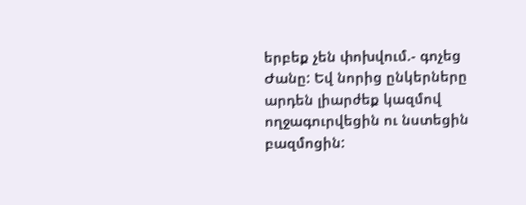երբեք չեն փոխվում.- գոչեց Ժանը: Եվ նորից ընկերները արդեն լիարժեք կազմով ողջագուրվեցին ու նստեցին բազմոցին: